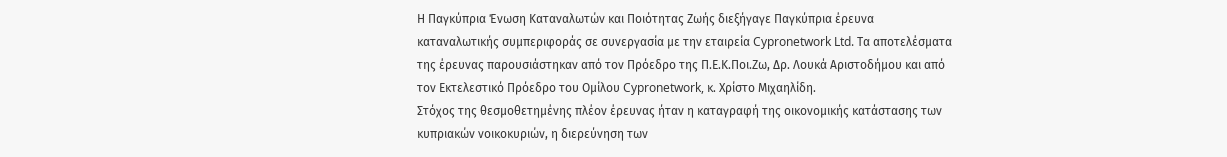Η Παγκύπρια Ένωση Καταναλωτών και Ποιότητας Ζωής διεξήγαγε Παγκύπρια έρευνα καταναλωτικής συμπεριφοράς σε συνεργασία με την εταιρεία Cypronetwork Ltd. Τα αποτελέσματα της έρευνας παρουσιάστηκαν από τον Πρόεδρο της Π.Ε.Κ.Ποι.Ζω, Δρ. Λουκά Αριστοδήμου και από τον Εκτελεστικό Πρόεδρο του Ομίλου Cypronetwork, κ. Χρίστο Μιχαηλίδη.
Στόχος της θεσμοθετημένης πλέον έρευνας ήταν η καταγραφή της οικονομικής κατάστασης των κυπριακών νοικοκυριών, η διερεύνηση των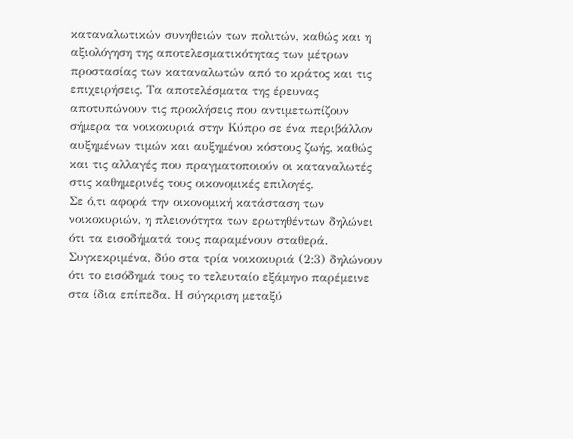καταναλωτικών συνηθειών των πολιτών, καθώς και η αξιολόγηση της αποτελεσματικότητας των μέτρων προστασίας των καταναλωτών από το κράτος και τις επιχειρήσεις. Τα αποτελέσματα της έρευνας αποτυπώνουν τις προκλήσεις που αντιμετωπίζουν σήμερα τα νοικοκυριά στην Κύπρο σε ένα περιβάλλον αυξημένων τιμών και αυξημένου κόστους ζωής, καθώς και τις αλλαγές που πραγματοποιούν οι καταναλωτές στις καθημερινές τους οικονομικές επιλογές.
Σε ό,τι αφορά την οικονομική κατάσταση των νοικοκυριών, η πλειονότητα των ερωτηθέντων δηλώνει ότι τα εισοδήματά τους παραμένουν σταθερά. Συγκεκριμένα, δύο στα τρία νοικοκυριά (2:3) δηλώνουν ότι το εισόδημά τους το τελευταίο εξάμηνο παρέμεινε στα ίδια επίπεδα. Η σύγκριση μεταξύ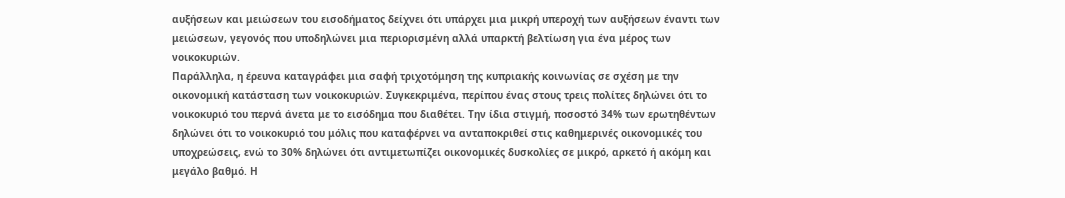αυξήσεων και μειώσεων του εισοδήματος δείχνει ότι υπάρχει μια μικρή υπεροχή των αυξήσεων έναντι των μειώσεων, γεγονός που υποδηλώνει μια περιορισμένη αλλά υπαρκτή βελτίωση για ένα μέρος των νοικοκυριών.
Παράλληλα, η έρευνα καταγράφει μια σαφή τριχοτόμηση της κυπριακής κοινωνίας σε σχέση με την οικονομική κατάσταση των νοικοκυριών. Συγκεκριμένα, περίπου ένας στους τρεις πολίτες δηλώνει ότι το νοικοκυριό του περνά άνετα με το εισόδημα που διαθέτει. Την ίδια στιγμή, ποσοστό 34% των ερωτηθέντων δηλώνει ότι το νοικοκυριό του μόλις που καταφέρνει να ανταποκριθεί στις καθημερινές οικονομικές του υποχρεώσεις, ενώ το 30% δηλώνει ότι αντιμετωπίζει οικονομικές δυσκολίες σε μικρό, αρκετό ή ακόμη και μεγάλο βαθμό. Η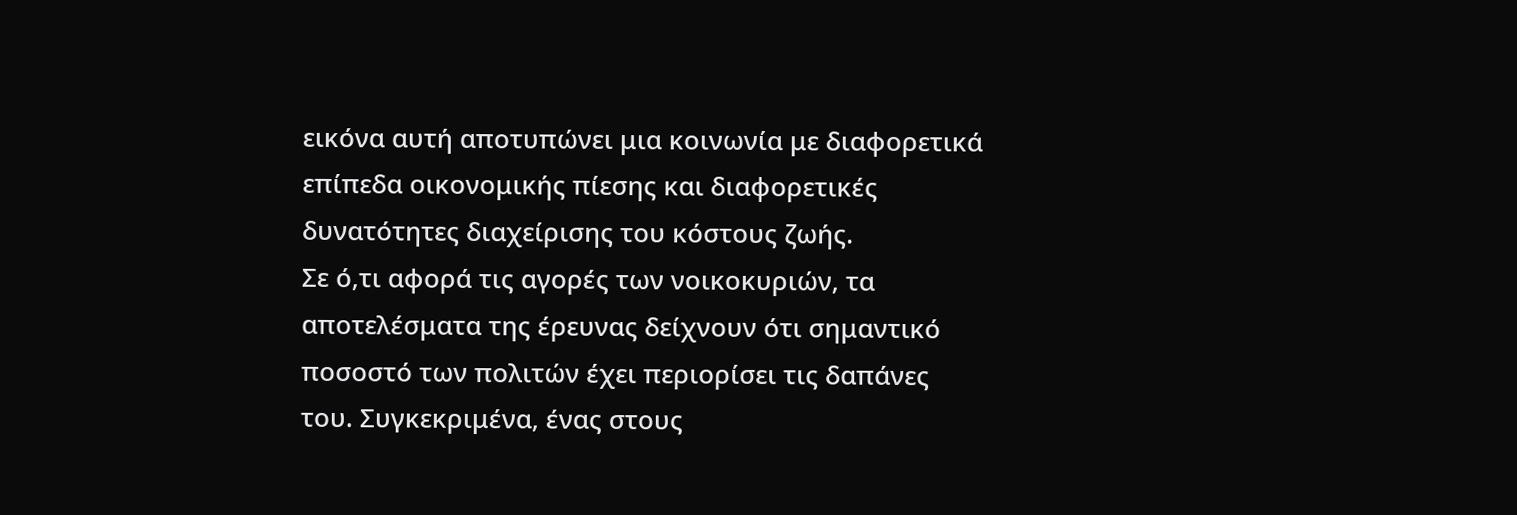εικόνα αυτή αποτυπώνει μια κοινωνία με διαφορετικά επίπεδα οικονομικής πίεσης και διαφορετικές δυνατότητες διαχείρισης του κόστους ζωής.
Σε ό,τι αφορά τις αγορές των νοικοκυριών, τα αποτελέσματα της έρευνας δείχνουν ότι σημαντικό ποσοστό των πολιτών έχει περιορίσει τις δαπάνες του. Συγκεκριμένα, ένας στους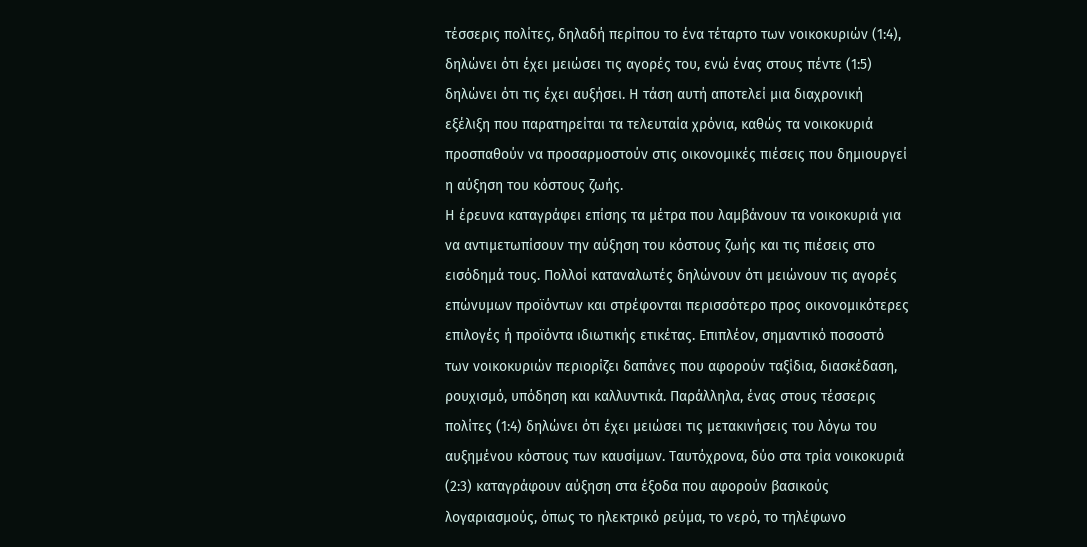τέσσερις πολίτες, δηλαδή περίπου το ένα τέταρτο των νοικοκυριών (1:4), δηλώνει ότι έχει μειώσει τις αγορές του, ενώ ένας στους πέντε (1:5) δηλώνει ότι τις έχει αυξήσει. Η τάση αυτή αποτελεί μια διαχρονική εξέλιξη που παρατηρείται τα τελευταία χρόνια, καθώς τα νοικοκυριά προσπαθούν να προσαρμοστούν στις οικονομικές πιέσεις που δημιουργεί η αύξηση του κόστους ζωής.
Η έρευνα καταγράφει επίσης τα μέτρα που λαμβάνουν τα νοικοκυριά για να αντιμετωπίσουν την αύξηση του κόστους ζωής και τις πιέσεις στο εισόδημά τους. Πολλοί καταναλωτές δηλώνουν ότι μειώνουν τις αγορές επώνυμων προϊόντων και στρέφονται περισσότερο προς οικονομικότερες επιλογές ή προϊόντα ιδιωτικής ετικέτας. Επιπλέον, σημαντικό ποσοστό των νοικοκυριών περιορίζει δαπάνες που αφορούν ταξίδια, διασκέδαση, ρουχισμό, υπόδηση και καλλυντικά. Παράλληλα, ένας στους τέσσερις πολίτες (1:4) δηλώνει ότι έχει μειώσει τις μετακινήσεις του λόγω του αυξημένου κόστους των καυσίμων. Ταυτόχρονα, δύο στα τρία νοικοκυριά (2:3) καταγράφουν αύξηση στα έξοδα που αφορούν βασικούς λογαριασμούς, όπως το ηλεκτρικό ρεύμα, το νερό, το τηλέφωνο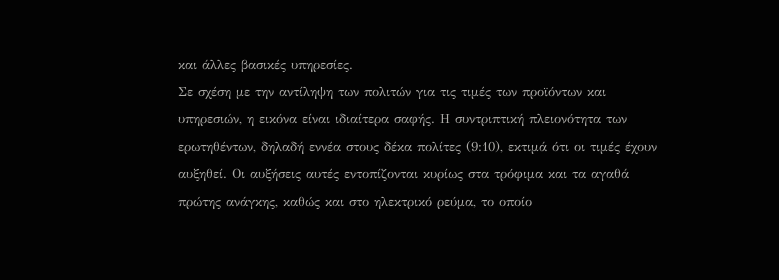και άλλες βασικές υπηρεσίες.
Σε σχέση με την αντίληψη των πολιτών για τις τιμές των προϊόντων και υπηρεσιών, η εικόνα είναι ιδιαίτερα σαφής. Η συντριπτική πλειονότητα των ερωτηθέντων, δηλαδή εννέα στους δέκα πολίτες (9:10), εκτιμά ότι οι τιμές έχουν αυξηθεί. Οι αυξήσεις αυτές εντοπίζονται κυρίως στα τρόφιμα και τα αγαθά πρώτης ανάγκης, καθώς και στο ηλεκτρικό ρεύμα, το οποίο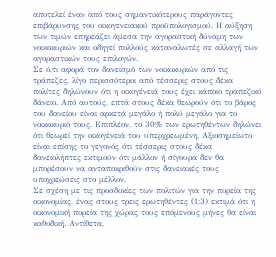αποτελεί έναν από τους σημαντικότερους παράγοντες επιβάρυνσης του οικογενειακού προϋπολογισμού. Η αύξηση των τιμών επηρεάζει άμεσα την αγοραστική δύναμη των νοικοκυριών και οδηγεί πολλούς καταναλωτές σε αλλαγή των αγοραστικών τους επιλογών.
Σε ό,τι αφορά τον δανεισμό των νοικοκυριών από τις τράπεζες, λίγο περισσότεροι από τέσσερις στους δέκα πολίτες δηλώνουν ότι η οικογένειά τους έχει κάποιο τραπεζικό δάνειο. Από αυτούς, επτά στους δέκα θεωρούν ότι το βάρος του δανείου είναι αρκετά μεγάλο ή πολύ μεγάλο για το νοικοκυριό τους. Επιπλέον, το 30% των ερωτηθέντων δηλώνει ότι θεωρεί την οικογένειά του υπερχρεωμένη. Αξιοσημείωτο είναι επίσης το γεγονός ότι τέσσερις στους δέκα δανειολήπτες εκτιμούν ότι μάλλον ή σίγουρα δεν θα μπορέσουν να ανταποκριθούν στις δανειακές τους υποχρεώσεις στο μέλλον.
Σε σχέση με τις προσδοκίες των πολιτών για την πορεία της οικονομίας, ένας στους τρεις ερωτηθέντες (1:3) εκτιμά ότι η οικονομική πορεία της χώρας τους επόμενους μήνες θα είναι καθοδική. Αντίθετα,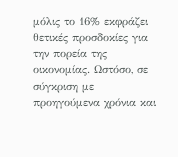μόλις το 16% εκφράζει θετικές προσδοκίες για την πορεία της οικονομίας. Ωστόσο, σε σύγκριση με προηγούμενα χρόνια και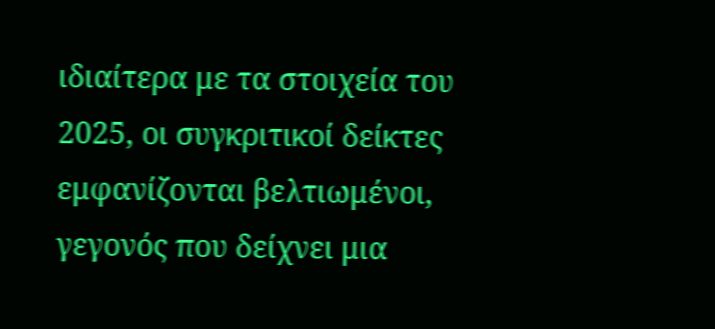ιδιαίτερα με τα στοιχεία του 2025, οι συγκριτικοί δείκτες εμφανίζονται βελτιωμένοι, γεγονός που δείχνει μια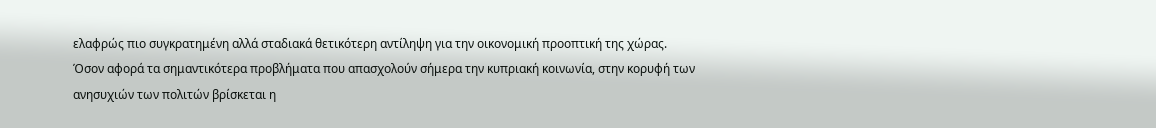ελαφρώς πιο συγκρατημένη αλλά σταδιακά θετικότερη αντίληψη για την οικονομική προοπτική της χώρας.
Όσον αφορά τα σημαντικότερα προβλήματα που απασχολούν σήμερα την κυπριακή κοινωνία, στην κορυφή των ανησυχιών των πολιτών βρίσκεται η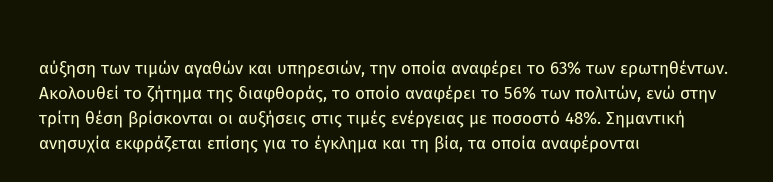αύξηση των τιμών αγαθών και υπηρεσιών, την οποία αναφέρει το 63% των ερωτηθέντων. Ακολουθεί το ζήτημα της διαφθοράς, το οποίο αναφέρει το 56% των πολιτών, ενώ στην τρίτη θέση βρίσκονται οι αυξήσεις στις τιμές ενέργειας με ποσοστό 48%. Σημαντική ανησυχία εκφράζεται επίσης για το έγκλημα και τη βία, τα οποία αναφέρονται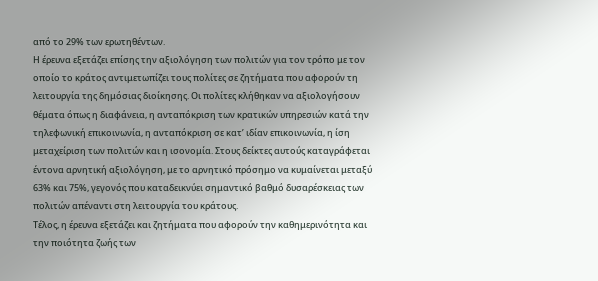από το 29% των ερωτηθέντων.
Η έρευνα εξετάζει επίσης την αξιολόγηση των πολιτών για τον τρόπο με τον οποίο το κράτος αντιμετωπίζει τους πολίτες σε ζητήματα που αφορούν τη λειτουργία της δημόσιας διοίκησης. Οι πολίτες κλήθηκαν να αξιολογήσουν θέματα όπως η διαφάνεια, η ανταπόκριση των κρατικών υπηρεσιών κατά την τηλεφωνική επικοινωνία, η ανταπόκριση σε κατ’ ιδίαν επικοινωνία, η ίση μεταχείριση των πολιτών και η ισονομία. Στους δείκτες αυτούς καταγράφεται έντονα αρνητική αξιολόγηση, με το αρνητικό πρόσημο να κυμαίνεται μεταξύ 63% και 75%, γεγονός που καταδεικνύει σημαντικό βαθμό δυσαρέσκειας των πολιτών απέναντι στη λειτουργία του κράτους.
Τέλος, η έρευνα εξετάζει και ζητήματα που αφορούν την καθημερινότητα και την ποιότητα ζωής των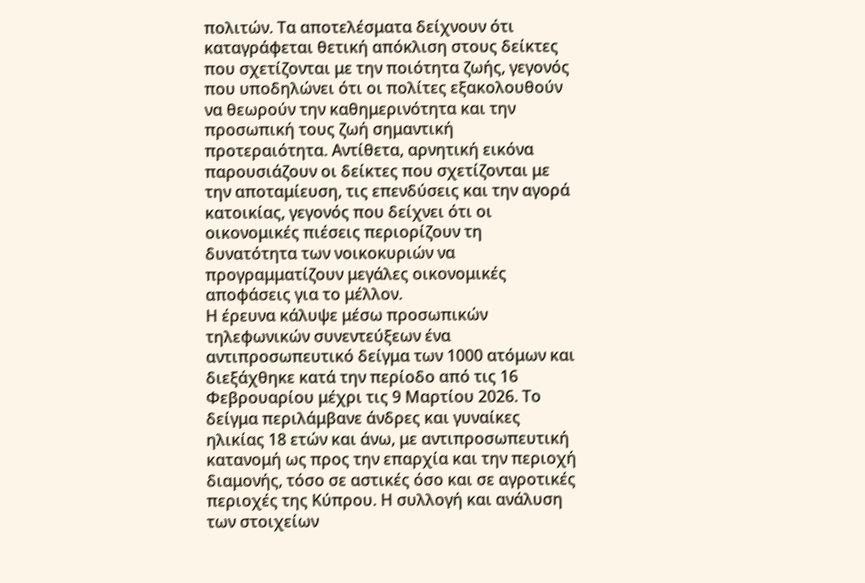πολιτών. Τα αποτελέσματα δείχνουν ότι καταγράφεται θετική απόκλιση στους δείκτες που σχετίζονται με την ποιότητα ζωής, γεγονός που υποδηλώνει ότι οι πολίτες εξακολουθούν να θεωρούν την καθημερινότητα και την προσωπική τους ζωή σημαντική προτεραιότητα. Αντίθετα, αρνητική εικόνα παρουσιάζουν οι δείκτες που σχετίζονται με την αποταμίευση, τις επενδύσεις και την αγορά κατοικίας, γεγονός που δείχνει ότι οι οικονομικές πιέσεις περιορίζουν τη δυνατότητα των νοικοκυριών να προγραμματίζουν μεγάλες οικονομικές αποφάσεις για το μέλλον.
Η έρευνα κάλυψε μέσω προσωπικών τηλεφωνικών συνεντεύξεων ένα αντιπροσωπευτικό δείγμα των 1000 ατόμων και διεξάχθηκε κατά την περίοδο από τις 16 Φεβρουαρίου μέχρι τις 9 Μαρτίου 2026. Το δείγμα περιλάμβανε άνδρες και γυναίκες ηλικίας 18 ετών και άνω, με αντιπροσωπευτική κατανομή ως προς την επαρχία και την περιοχή διαμονής, τόσο σε αστικές όσο και σε αγροτικές περιοχές της Κύπρου. Η συλλογή και ανάλυση των στοιχείων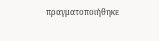πραγματοποιήθηκε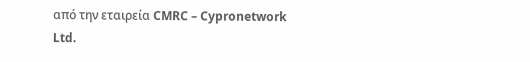από την εταιρεία CMRC – Cypronetwork Ltd.